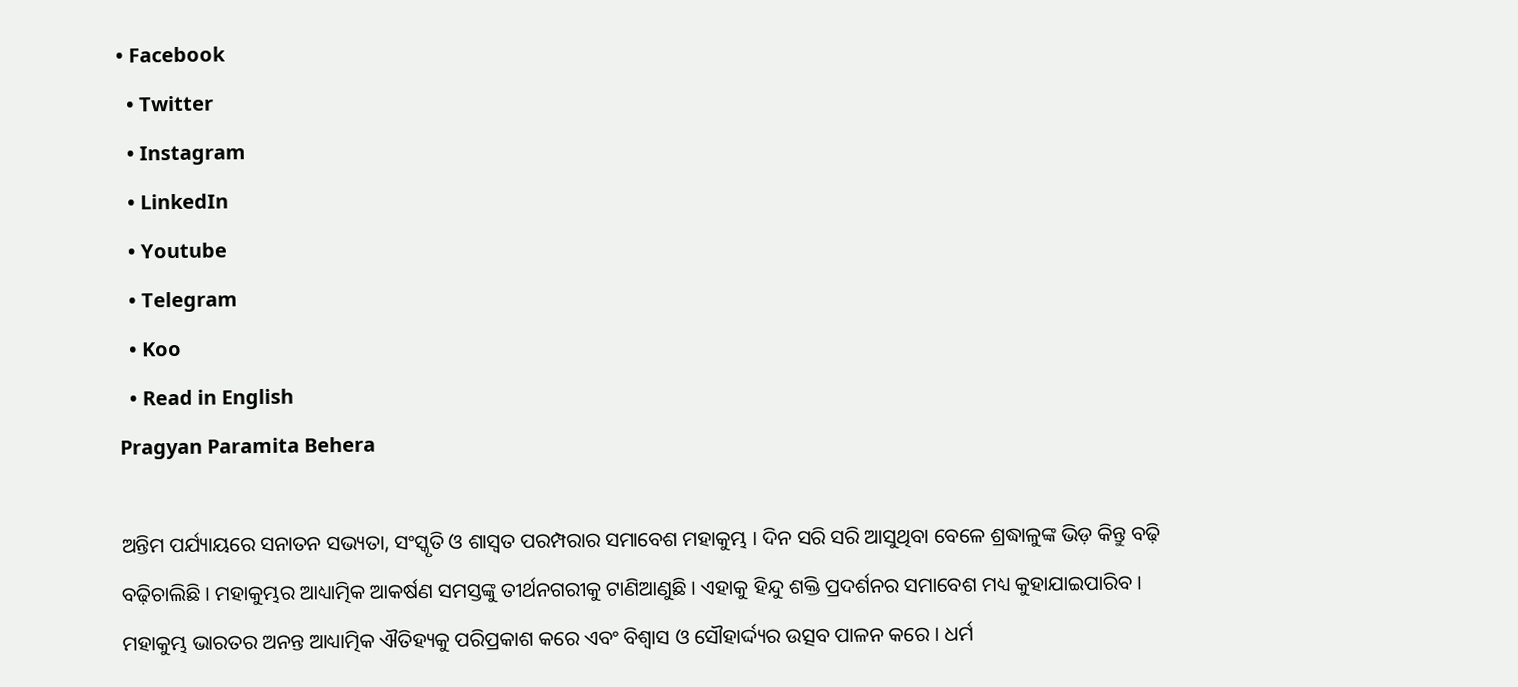• Facebook
  • Twitter
  • Instagram
  • LinkedIn
  • Youtube
  • Telegram
  • Koo
  • Read in English
Pragyan Paramita Behera

ଅନ୍ତିମ ପର୍ଯ୍ୟାୟରେ ସନାତନ ସଭ୍ୟତା, ସଂସ୍କୃତି ଓ ଶାସ୍ୱତ ପରମ୍ପରାର ସମାବେଶ ମହାକୁମ୍ଭ । ଦିନ ସରି ସରି ଆସୁଥିବା ବେଳେ ଶ୍ରଦ୍ଧାଳୁଙ୍କ ଭିଡ଼ କିନ୍ତୁ ବଢ଼ି ବଢ଼ିଚାଲିଛି । ମହାକୁମ୍ଭର ଆଧ୍ୟାତ୍ମିକ ଆକର୍ଷଣ ସମସ୍ତଙ୍କୁ ତୀର୍ଥନଗରୀକୁ ଟାଣିଆଣୁଛି । ଏହାକୁ ହିନ୍ଦୁ ଶକ୍ତି ପ୍ରଦର୍ଶନର ସମାବେଶ ମଧ୍ୟ କୁହାଯାଇପାରିବ । ମହାକୁମ୍ଭ ଭାରତର ଅନନ୍ତ ଆଧ୍ୟାତ୍ମିକ ଐତିହ୍ୟକୁ ପରିପ୍ରକାଶ କରେ ଏବଂ ବିଶ୍ୱାସ ଓ ସୌହାର୍ଦ୍ଦ୍ୟର ଉତ୍ସବ ପାଳନ କରେ । ଧର୍ମ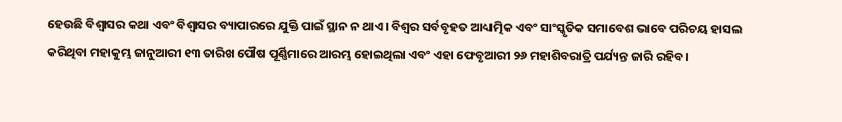ହେଉଛି ବିଶ୍ବାସର କଥା ଏବଂ ବିଶ୍ବାସର ବ୍ୟାପାରରେ ଯୁକ୍ତି ପାଇଁ ସ୍ଥାନ ନ ଥାଏ। ବିଶ୍ୱର ସର୍ବବୃହତ ଆଧ୍ୟାତ୍ମିକ ଏବଂ ସାଂସ୍କୃତିକ ସମାବେଶ ଭାବେ ପରିଚୟ ହାସଲ କରିଥିବା ମହାକୁମ୍ଭ ଜାନୁଆରୀ ୧୩ ତାରିଖ ପୌଷ ପୂର୍ଣ୍ଣିମାରେ ଆରମ୍ଭ ହୋଇଥିଲା ଏବଂ ଏହା ଫେବୃଆରୀ ୨୬ ମହାଶିବରାତ୍ରି ପର୍ଯ୍ୟନ୍ତ ଜାରି ରହିବ।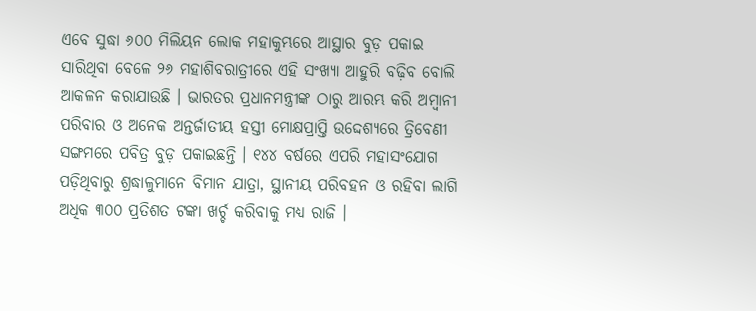ଏବେ ସୁଦ୍ଧା ୬୦୦ ମିଲିୟନ ଲୋକ ମହାକୁମ୍ଭରେ ଆସ୍ଥାର ବୁଡ଼ ପକାଇ ସାରିଥିବା ବେଳେ ୨୬ ମହାଶିବରାତ୍ରୀରେ ଏହି ସଂଖ୍ୟା ଆହୁରି ବଢ଼ିବ ବୋଲି ଆକଳନ କରାଯାଉଛି । ଭାରତର ପ୍ରଧାନମନ୍ତ୍ରୀଙ୍କ ଠାରୁ ଆରମ୍ଭ କରି ଅମ୍ବାନୀ ପରିବାର ଓ ଅନେକ ଅନ୍ତର୍ଜାତୀୟ ହସ୍ତୀ ମୋକ୍ଷପ୍ରାପ୍ତି ଉଦ୍ଦେଶ୍ୟରେ ତ୍ରିବେଣୀ ସଙ୍ଗମରେ ପବିତ୍ର ବୁଡ଼ ପକାଇଛନ୍ତି । ୧୪୪ ବର୍ଷରେ ଏପରି ମହାସଂଯୋଗ ପଡ଼ିଥିବାରୁ ଶ୍ରଦ୍ଧାଳୁମାନେ ବିମାନ ଯାତ୍ରା, ସ୍ଥାନୀୟ ପରିବହନ ଓ ରହିବା ଲାଗି ଅଧିକ ୩୦୦ ପ୍ରତିଶତ ଟଙ୍କା ଖର୍ଚ୍ଚ କରିବାକୁ ମଧ୍ୟ ରାଜି ।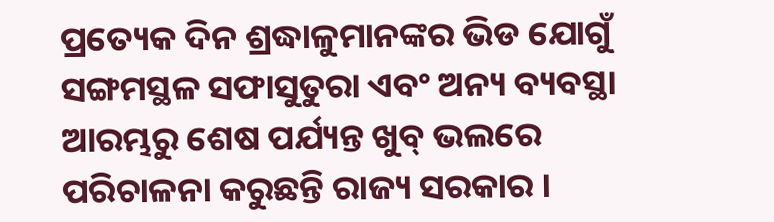ପ୍ରତ୍ୟେକ ଦିନ ଶ୍ରଦ୍ଧାଳୁମାନଙ୍କର ଭିଡ ଯୋଗୁଁ ସଙ୍ଗମସ୍ଥଳ ସଫାସୁତୁରା ଏବଂ ଅନ୍ୟ ବ୍ୟବସ୍ଥା ଆରମ୍ଭରୁ ଶେଷ ପର୍ଯ୍ୟନ୍ତ ଖୁବ୍ ଭଲରେ ପରିଚାଳନା କରୁଛନ୍ତି ରାଜ୍ୟ ସରକାର ।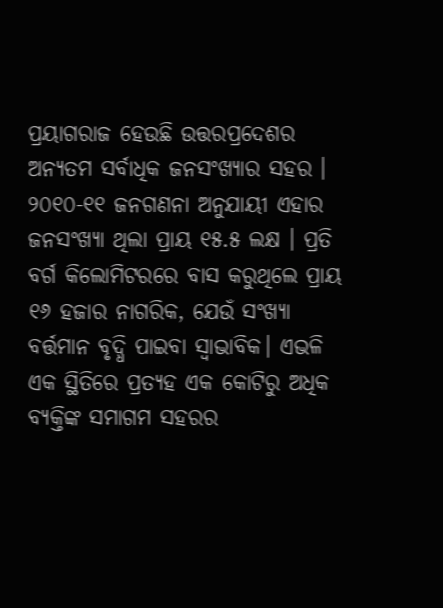ପ୍ରୟାଗରାଜ ହେଉଛି ଉତ୍ତରପ୍ରଦେଶର ଅନ୍ୟତମ ସର୍ବାଧିକ ଜନସଂଖ୍ୟାର ସହର । ୨୦୧୦-୧୧ ଜନଗଣନା ଅନୁଯାୟୀ ଏହାର ଜନସଂଖ୍ୟା ଥିଲା ପ୍ରାୟ ୧୫.୫ ଲକ୍ଷ । ପ୍ରତି ବର୍ଗ କିଲୋମିଟରରେ ବାସ କରୁଥିଲେ ପ୍ରାୟ ୧୬ ହଜାର ନାଗରିକ, ଯେଉଁ ସଂଖ୍ୟା ବର୍ତ୍ତମାନ ବୃଦ୍ଧି ପାଇବା ସ୍ବାଭାବିକ। ଏଭଳି ଏକ ସ୍ଥିତିରେ ପ୍ରତ୍ୟହ ଏକ କୋଟିରୁ ଅଧିକ ବ୍ୟକ୍ତିଙ୍କ ସମାଗମ ସହରର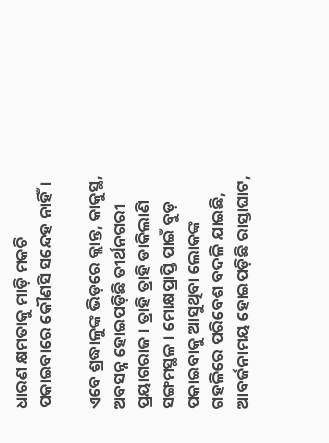ଧାରଣ କ୍ଷମତାକୁ ମାଡ଼ି ମକଚି ପକାଇବାରେ କୌଣସି ସନ୍ଦେହ ନାହିଁ।

ଏବେ ଶ୍ରଦ୍ଧାଳୁଙ୍କ ଭିଡ଼ରେ କ୍ଲାନ୍ତ, କାକୁସ୍ଥ, ଅବସନ୍ନ ହୋଇପଡ଼ିଛି ତୀର୍ଥନଗରୀ ପ୍ରୟାଗରାଜ । ତ୍ରାହି ତ୍ରାହି ଡାକିଲାଣି ସଙ୍ଗମସ୍ଥଳ । ମୋକ୍ଷପ୍ରାପ୍ତି ପାଇଁ ବୁଡ଼ ପକାଇବାକୁ ଆସୁଥିବା ଲୋକଙ୍କ ଗହଳିରେ ପରିବେଶ ବଦଳି ଯାଇଛି, ଆବର୍ଜନାମୟ ହୋଇପଡ଼ିଛି ରାସ୍ତାଘାଟ,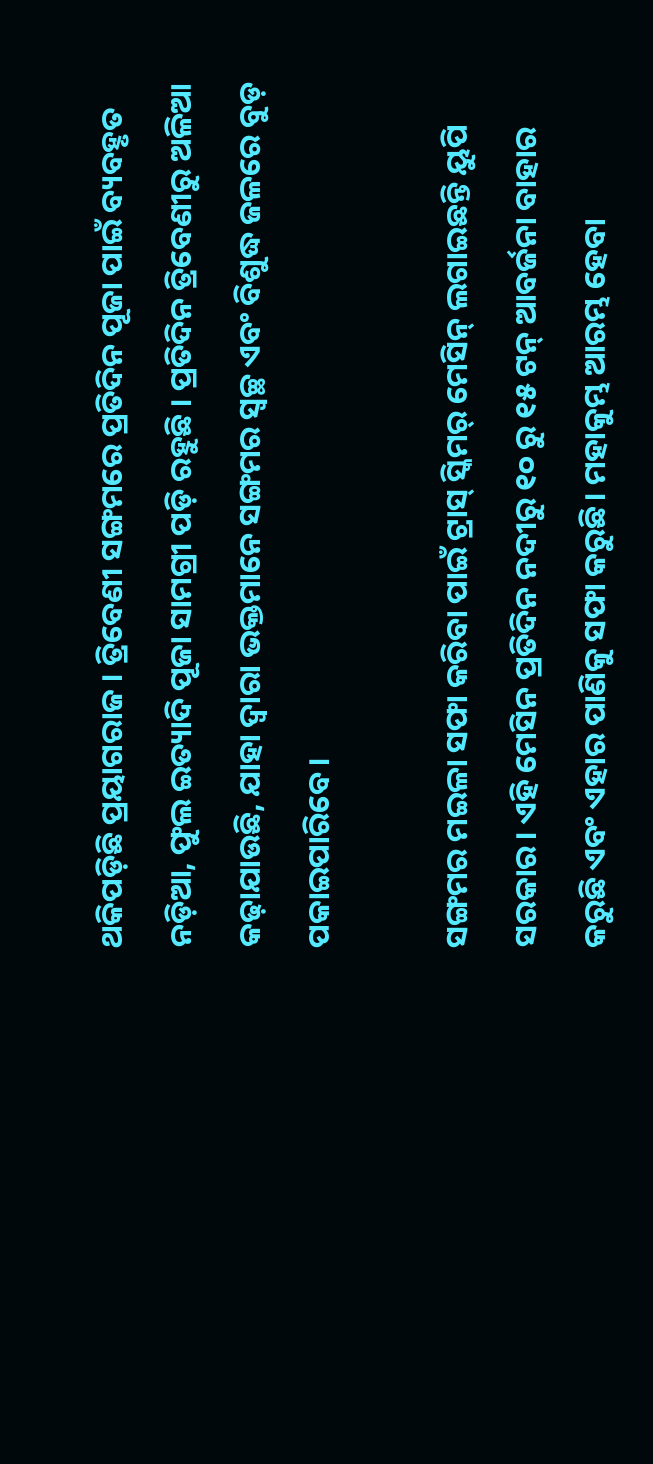ଥକିପଡ଼ିଛି ପ୍ରୟାଗରାଜ । ତ୍ରିବେଣୀ ସଙ୍ଗମରେ ପ୍ରତିଦିନ ପୂଜା ପାଇଁ ବ୍ୟବହୃତ ନଡ଼ିଆ, ଫୁଲ ଇତ୍ୟାଦି ପୂଜା ସାମଗ୍ରୀ ପଡ଼ି ରହୁଛି । ପ୍ରତିଦିନ ତ୍ରିବେଣୀରୁ ଅଳିଆ କଢ଼ାଯାଉଛି, ଯାହା ଦ୍ଵାରା ଭକ୍ତମାନେ ସଙ୍ଗମର ସ୍ୱଚ୍ଛ ଏବଂ ବିଶୁଦ୍ଧ ଜଳରେ ବୁଡ଼ ପକାଇପାରିବେ।

ସଙ୍ଗମର ମଇଳା ସଫା କରିବା ପାଇଁ ଟ୍ରାସ୍ ସ୍କିମର୍ ମେସିନ୍ ଲଗାଇଛନ୍ତି ୟୁପି ସରକାର। ଏହି ମେସିନ ପ୍ରତିଦିନ ନଦୀରୁ ୧୦ ରୁ ୧୫ ଟନ୍ ଆବର୍ଜନା ବାହାର କରୁଛି ଏବଂ ଏହାର ପାଣିକୁ ସଫା କରୁଛି। ମହାକୁମ୍ଭ ଆରମ୍ଭ ହେବା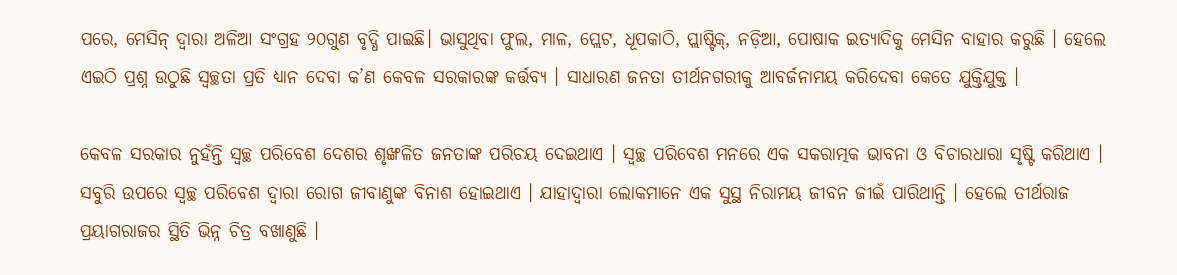ପରେ, ମେସିନ୍ ଦ୍ୱାରା ଅଳିଆ ସଂଗ୍ରହ ୨୦ଗୁଣ ବୃଦ୍ଧି ପାଇଛି। ଭାସୁଥିବା ଫୁଲ, ମାଳ, ପ୍ଲେଟ, ଧୂପକାଠି, ପ୍ଲାଷ୍ଟିକ୍, ନଡ଼ିଆ, ପୋଷାକ ଇତ୍ୟାଦିକୁ ମେସିନ ବାହାର କରୁଛି । ହେଲେ ଏଇଠି ପ୍ରଶ୍ନ ଉଠୁଛି ସ୍ୱଚ୍ଛତା ପ୍ରତି ଧ୍ୟାନ ଦେବା କ’ଣ କେବଳ ସରକାରଙ୍କ କର୍ତ୍ତବ୍ୟ । ସାଧାରଣ ଜନତା ତୀର୍ଥନଗରୀକୁ ଆବର୍ଜନାମୟ କରିଦେବା କେତେ ଯୁକ୍ତିଯୁକ୍ତ ।

କେବଳ ସରକାର ନୁହଁନ୍ତି ସ୍ବଚ୍ଛ ପରିବେଶ ଦେଶର ଶୃଙ୍ଖଳିତ ଜନତାଙ୍କ ପରିଚୟ ଦେଇଥାଏ । ସ୍ବଚ୍ଛ ପରିବେଶ ମନରେ ଏକ ସକରାତ୍ମକ ଭାବନା ଓ ବିଚାରଧାରା ସୃଷ୍ଟି କରିଥାଏ । ସବୁରି ଉପରେ ସ୍ବଚ୍ଛ ପରିବେଶ ଦ୍ବାରା ରୋଗ ଜୀବାଣୁଙ୍କ ବିନାଶ ହୋଇଥାଏ । ଯାହାଦ୍ବାରା ଲୋକମାନେ ଏକ ସୁସ୍ଥ ନିରାମୟ ଜୀବନ ଜୀଇଁ ପାରିଥାନ୍ତି । ହେଲେ ତୀର୍ଥରାଜ ପ୍ରୟାଗରାଜର ସ୍ଥିତି ଭିନ୍ନ ଚିତ୍ର ବଖାଣୁଛି ।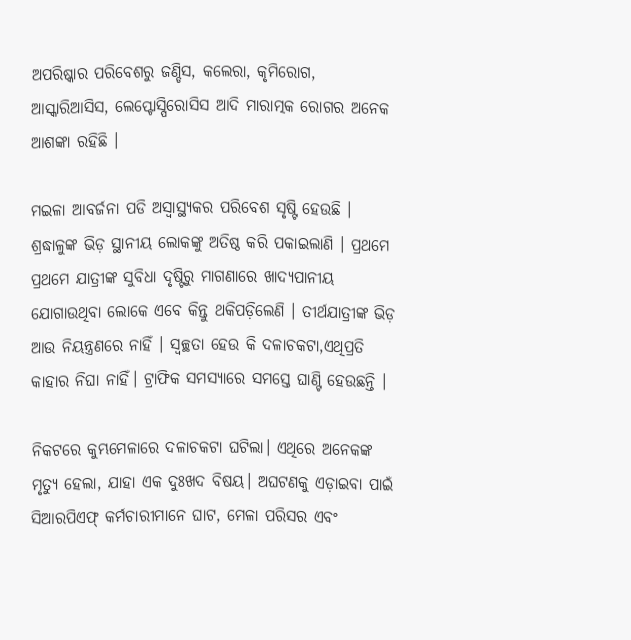ଅପରିଷ୍କାର ପରିବେଶରୁ ଜଣ୍ଡିସ, କଲେରା, କୃମିରୋଗ, ଆସ୍କାରିଆସିସ, ଲେପ୍ଟୋସ୍ପିରୋସିସ ଆଦି ମାରାତ୍ମକ ରୋଗର ଅନେକ ଆଶଙ୍କା ରହିଛି ।

ମଇଳା ଆବର୍ଜନା ପଡି ଅସ୍ବାସ୍ଥ୍ୟକର ପରିବେଶ ସୃଷ୍ଟି ହେଉଛି । ଶ୍ରଦ୍ଧାଳୁଙ୍କ ଭିଡ଼ ସ୍ଥାନୀୟ ଲୋକଙ୍କୁ ଅତିଷ୍ଠ କରି ପକାଇଲାଣି । ପ୍ରଥମେ ପ୍ରଥମେ ଯାତ୍ରୀଙ୍କ ସୁବିଧା ଦୃଷ୍ଟିରୁ ମାଗଣାରେ ଖାଦ୍ୟପାନୀୟ ଯୋଗାଉଥିବା ଲୋକେ ଏବେ କିନ୍ତୁ ଥକିପଡ଼ିଲେଣି । ତୀର୍ଥଯାତ୍ରୀଙ୍କ ଭିଡ଼ ଆଉ ନିୟନ୍ତ୍ରଣରେ ନାହିଁ । ସ୍ୱଚ୍ଛତା ହେଉ କି ଦଳାଚକଟା,ଏଥିପ୍ରତି କାହାର ନିଘା ନାହିଁ। ଟ୍ରାଫିକ ସମସ୍ୟାରେ ସମସ୍ତେ ଘାଣ୍ଟି ହେଉଛନ୍ତି ।

ନିକଟରେ କୁମ୍ଭମେଳାରେ ଦଳାଚକଟା ଘଟିଲା। ଏଥିରେ ଅନେକଙ୍କ ମୃତ୍ୟୁ ହେଲା, ଯାହା ଏକ ଦୁଃଖଦ ବିଷୟ। ଅଘଟଣକୁ ଏଡ଼ାଇବା ପାଇଁ ସିଆରପିଏଫ୍ କର୍ମଚାରୀମାନେ ଘାଟ, ମେଳା ପରିସର ଏବଂ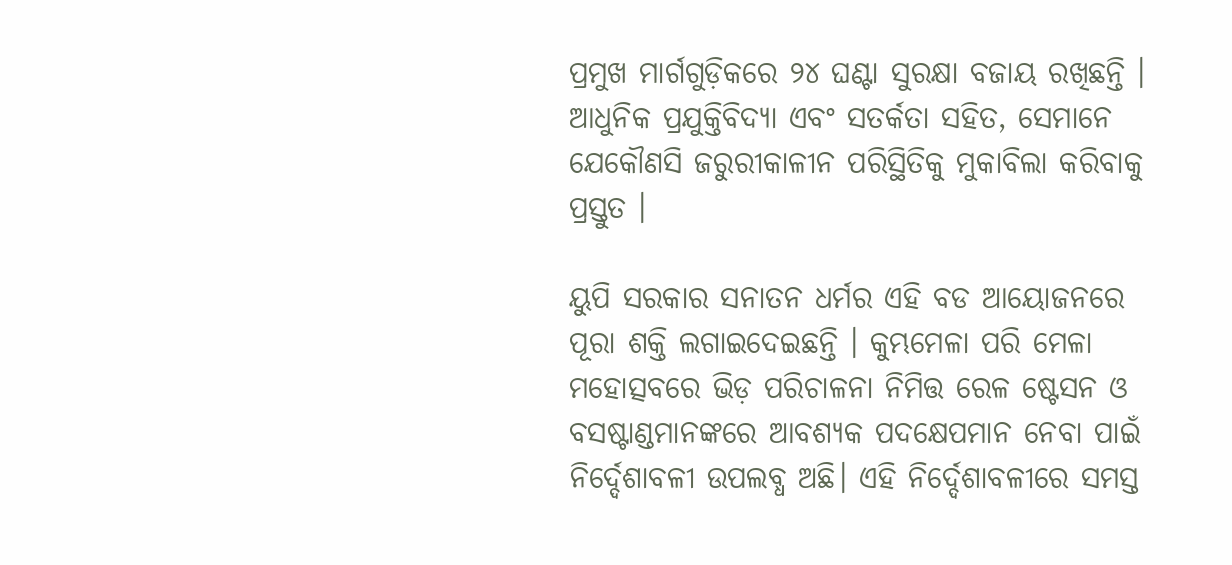ପ୍ରମୁଖ ମାର୍ଗଗୁଡ଼ିକରେ ୨୪ ଘଣ୍ଟା ସୁରକ୍ଷା ବଜାୟ ରଖିଛନ୍ତି । ଆଧୁନିକ ପ୍ରଯୁକ୍ତିବିଦ୍ୟା ଏବଂ ସତର୍କତା ସହିତ, ସେମାନେ ଯେକୌଣସି ଜରୁରୀକାଳୀନ ପରିସ୍ଥିତିକୁ ମୁକାବିଲା କରିବାକୁ ପ୍ରସ୍ତୁତ ।

ୟୁପି ସରକାର ସନାତନ ଧର୍ମର ଏହି ବଡ ଆୟୋଜନରେ ପୂରା ଶକ୍ତି ଲଗାଇଦେଇଛନ୍ତି । କୁମ୍ଭମେଳା ପରି ମେଳା ମହୋତ୍ସବରେ ଭିଡ଼ ପରିଚାଳନା ନିମିତ୍ତ ରେଳ ଷ୍ଟେସନ ଓ ବସଷ୍ଟାଣ୍ଡମାନଙ୍କରେ ଆବଶ୍ୟକ ପଦକ୍ଷେପମାନ ନେବା ପାଇଁ ନିର୍ଦ୍ଦେଶାବଳୀ ଉପଲବ୍ଧ ଅଛି। ଏହି ନିର୍ଦ୍ଦେଶାବଳୀରେ ସମସ୍ତ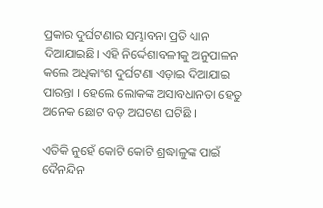ପ୍ରକାର ଦୁର୍ଘଟଣାର ସମ୍ଭାବନା ପ୍ରତି ଧ୍ୟାନ ଦିଆଯାଇଛି। ଏହି ନିର୍ଦ୍ଦେଶାବଳୀକୁ ଅନୁପାଳନ କଲେ ଅଧିକାଂଶ ଦୁର୍ଘଟଣା ଏଡ଼ାଇ ଦିଆଯାଇ ପାରନ୍ତା । ହେଲେ ଲୋକଙ୍କ ଅସାବଧାନତା ହେତୁ ଅନେକ ଛୋଟ ବଡ଼ ଅଘଟଣ ଘଟିଛି ।

ଏତିକି ନୁହେଁ କୋଟି କୋଟି ଶ୍ରଦ୍ଧାଳୁଙ୍କ ପାଇଁ ଦୈନନ୍ଦିନ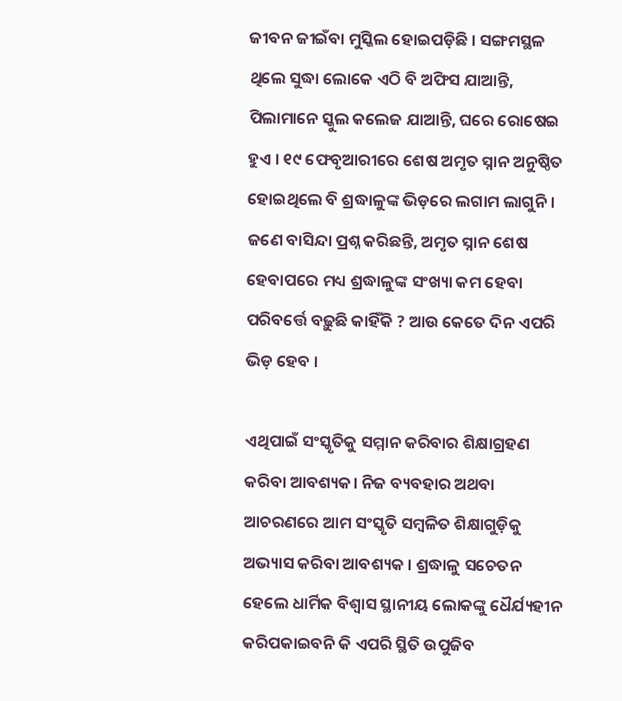ଜୀବନ ଜୀଇଁବା ମୁସ୍କିଲ ହୋଇପଡ଼ିଛି । ସଙ୍ଗମସ୍ଥଳ ଥିଲେ ସୁଦ୍ଧା ଲୋକେ ଏଠି ବି ଅଫିସ ଯାଆନ୍ତି, ପିଲାମାନେ ସ୍କୁଲ କଲେଜ ଯାଆନ୍ତି, ଘରେ ରୋଷେଇ ହୁଏ । ୧୯ ଫେବୃଆରୀରେ ଶେଷ ଅମୃତ ସ୍ନାନ ଅନୁଷ୍ଠିତ ହୋଇଥିଲେ ବି ଶ୍ରଦ୍ଧାଳୁଙ୍କ ଭିଡ଼ରେ ଲଗାମ ଲାଗୁନି । ଜଣେ ବାସିନ୍ଦା ପ୍ରଶ୍ନ କରିଛନ୍ତି, ଅମୃତ ସ୍ନାନ ଶେଷ ହେବାପରେ ମଧ୍ୟ ଶ୍ରଦ୍ଧାଳୁଙ୍କ ସଂଖ୍ୟା କମ ହେବା ପରିବର୍ତ୍ତେ ବଢ଼ୁଛି କାହିଁକି ? ଆଉ କେତେ ଦିନ ଏପରି ଭିଡ଼ ହେବ ।

ଏଥିପାଇଁ ସଂସ୍କୃତିକୁ ସମ୍ମାନ କରିବାର ଶିକ୍ଷାଗ୍ରହଣ କରିବା ଆବଶ୍ୟକ। ନିଜ ବ୍ୟବହାର ଅଥବା ଆଚରଣରେ ଆମ ସଂସ୍କୃତି ସମ୍ବଳିତ ଶିକ୍ଷାଗୁଡ଼ିକୁ ଅଭ୍ୟାସ କରିବା ଆବଶ୍ୟକ । ଶ୍ରଦ୍ଧାଳୁ ସଚେତନ ହେଲେ ଧାର୍ମିକ ବିଶ୍ୱାସ ସ୍ଥାନୀୟ ଲୋକଙ୍କୁ ଧୈର୍ଯ୍ୟହୀନ କରିପକାଇବନି କି ଏପରି ସ୍ଥିତି ଉପୁଜିବ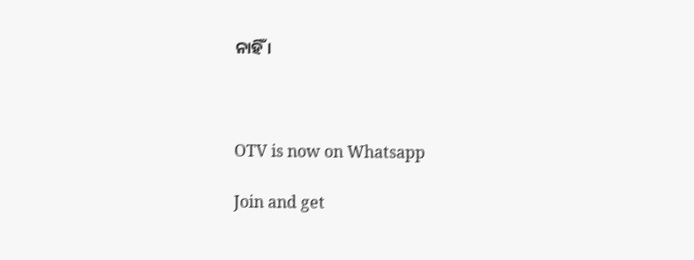ନାହିଁ ।



OTV is now on Whatsapp

Join and get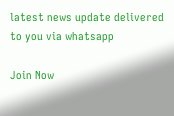latest news update delivered to you via whatsapp

Join Now